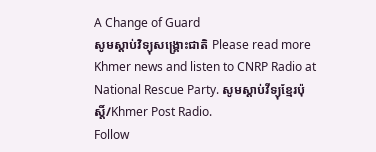A Change of Guard
សូមស្តាប់វិទ្យុសង្គ្រោះជាតិ Please read more Khmer news and listen to CNRP Radio at National Rescue Party. សូមស្តាប់វីទ្យុខ្មែរប៉ុស្តិ៍/Khmer Post Radio.
Follow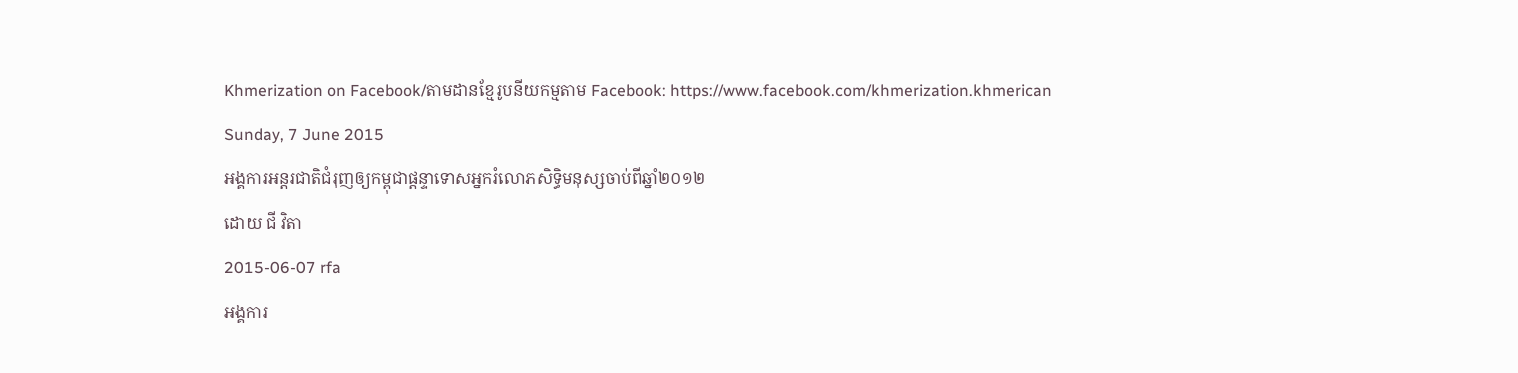Khmerization on Facebook/តាមដានខ្មែរូបនីយកម្មតាម Facebook: https://www.facebook.com/khmerization.khmerican
Sunday, 7 June 2015
អង្គការអន្តរជាតិជំរុញឲ្យកម្ពុជាផ្ដន្ទាទោសអ្នករំលោភសិទ្ធិមនុស្សចាប់ពីឆ្នាំ២០១២
ដោយ ជី វិតា
2015-06-07 rfa
អង្គការ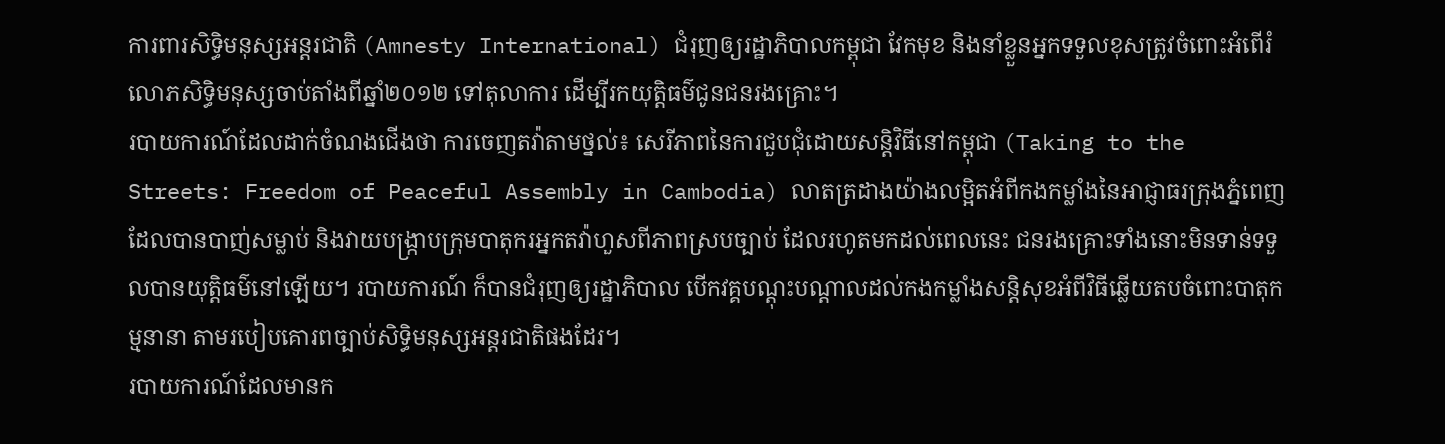ការពារសិទ្ធិមនុស្សអន្តរជាតិ (Amnesty International) ជំរុញឲ្យរដ្ឋាភិបាលកម្ពុជា វែកមុខ និងនាំខ្លួនអ្នកទទួលខុសត្រូវចំពោះអំពើរំលោភសិទ្ធិមនុស្សចាប់តាំងពីឆ្នាំ២០១២ ទៅតុលាការ ដើម្បីរកយុត្តិធម៌ជូនជនរងគ្រោះ។
របាយការណ៍ដែលដាក់ចំណងជើងថា ការចេញតវ៉ាតាមថ្នល់៖ សេរីភាពនៃការជួបជុំដោយសន្តិវិធីនៅកម្ពុជា (Taking to the Streets: Freedom of Peaceful Assembly in Cambodia) លាតត្រដាងយ៉ាងលម្អិតអំពីកងកម្លាំងនៃអាជ្ញាធរក្រុងភ្នំពេញ ដែលបានបាញ់សម្លាប់ និងវាយបង្ក្រាបក្រុមបាតុករអ្នកតវ៉ាហួសពីភាពស្របច្បាប់ ដែលរហូតមកដល់ពេលនេះ ជនរងគ្រោះទាំងនោះមិនទាន់ទទួលបានយុត្តិធម៌នៅឡើយ។ របាយការណ៍ ក៏បានជំរុញឲ្យរដ្ឋាភិបាល បើកវគ្គបណ្តុះបណ្តាលដល់កងកម្លាំងសន្តិសុខអំពីវិធីឆ្លើយតបចំពោះបាតុកម្មនានា តាមរបៀបគោរពច្បាប់សិទ្ធិមនុស្សអន្តរជាតិផងដែរ។
របាយការណ៍ដែលមានក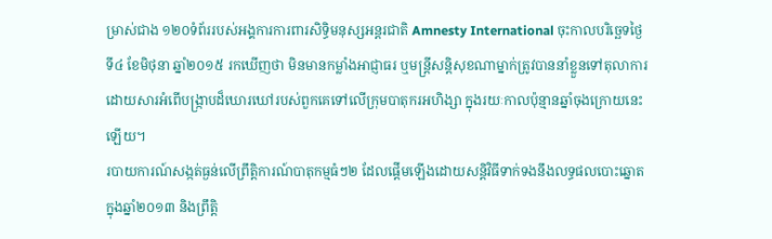ម្រាស់ជាង ១២០ទំព័ររបស់អង្គការការពារសិទ្ធិមនុស្សអន្តរជាតិ Amnesty International ចុះកាលបរិច្ឆេទថ្ងៃទី៤ ខែមិថុនា ឆ្នាំ២០១៥ រកឃើញថា មិនមានកម្លាំងអាជ្ញាធរ ឬមន្ត្រីសន្តិសុខណាម្នាក់ត្រូវបាននាំខ្លួនទៅតុលាការ ដោយសារអំពើបង្ក្រាបដ៏ឃោរឃៅរបស់ពួកគេទៅលើក្រុមបាតុករអហិង្សា ក្នុងរយៈកាលប៉ុន្មានឆ្នាំចុងក្រោយនេះឡើយ។
របាយការណ៍សង្កត់ធ្ងន់លើព្រឹត្តិការណ៍បាតុកម្មធំៗ២ ដែលផ្ដើមឡើងដោយសន្តិវិធីទាក់ទងនឹងលទ្ធផលបោះឆ្នោតក្នុងឆ្នាំ២០១៣ និងព្រឹត្តិ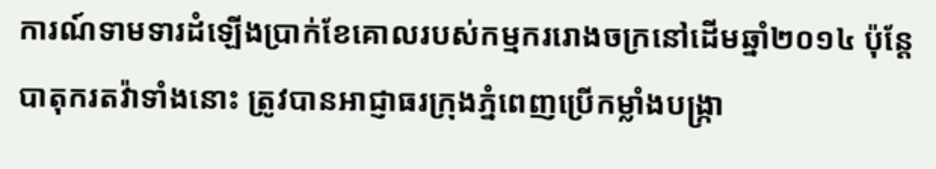ការណ៍ទាមទារដំឡើងប្រាក់ខែគោលរបស់កម្មកររោងចក្រនៅដើមឆ្នាំ២០១៤ ប៉ុន្តែបាតុករតវ៉ាទាំងនោះ ត្រូវបានអាជ្ញាធរក្រុងភ្នំពេញប្រើកម្លាំងបង្ក្រា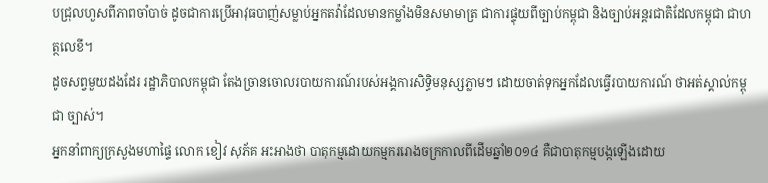បជ្រុលហួសពីភាពចាំបាច់ ដូចជាការប្រើអាវុធបាញ់សម្លាប់អ្នកតវ៉ាដែលមានកម្លាំងមិនសមាមាត្រ ជាការផ្ទុយពីច្បាប់កម្ពុជា និងច្បាប់អន្តរជាតិដែលកម្ពុជា ជាហត្ថលេខី។
ដូចសព្វមួយដងដែរ រដ្ឋាភិបាលកម្ពុជា តែងច្រានចោលរបាយការណ៍របស់អង្គការសិទ្ធិមនុស្សភ្លាមៗ ដោយចាត់ទុកអ្នកដែលធ្វើរបាយការណ៍ ថាអត់ស្គាល់កម្ពុជា ច្បាស់។
អ្នកនាំពាក្យក្រសួងមហាផ្ទៃ លោក ខៀវ សុភ័គ អះអាងថា បាតុកម្មដោយកម្មកររោងចក្រកាលពីដើមឆ្នាំ២០១៤ គឺជាបាតុកម្មបង្កឡើងដោយ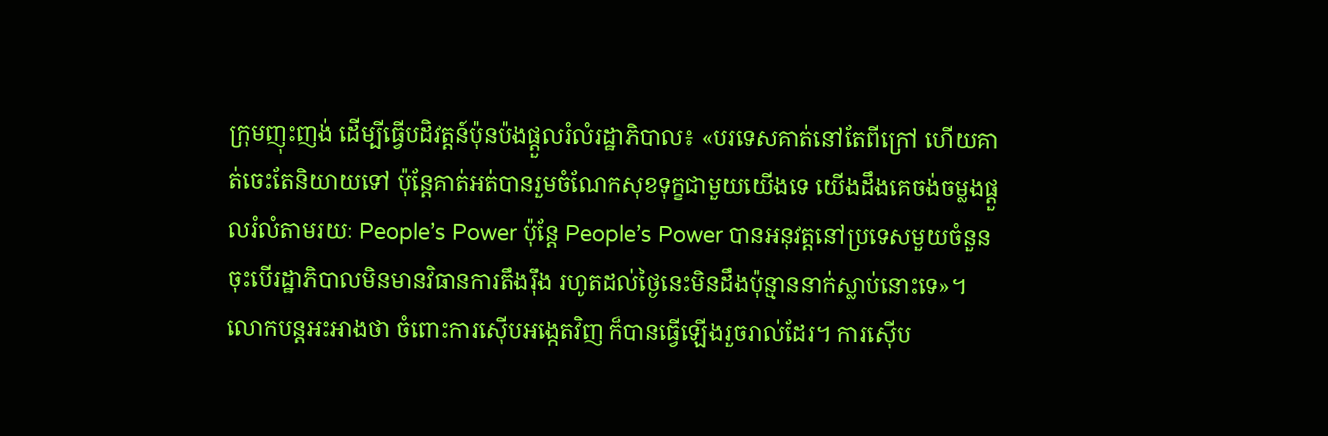ក្រុមញុះញង់ ដើម្បីធ្វើបដិវត្តន៍ប៉ុនប៉ងផ្ដួលរំលំរដ្ឋាភិបាល៖ «បរទេសគាត់នៅតែពីក្រៅ ហើយគាត់ចេះតែនិយាយទៅ ប៉ុន្តែគាត់អត់បានរួមចំណែកសុខទុក្ខជាមួយយើងទេ យើងដឹងគេចង់ចម្លងផ្ដួលរំលំតាមរយៈ People’s Power ប៉ុន្តែ People’s Power បានអនុវត្តនៅប្រទេសមួយចំនួន ចុះបើរដ្ឋាភិបាលមិនមានវិធានការតឹងរ៉ឹង រហូតដល់ថ្ងៃនេះមិនដឹងប៉ុន្មាននាក់ស្លាប់នោះទេ»។
លោកបន្តអះអាងថា ចំពោះការស៊ើបអង្កេតវិញ ក៏បានធ្វើឡើងរួចរាល់ដែរ។ ការស៊ើប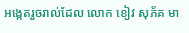អង្កេតរួចរាល់ដែល លោក ខៀវ សុភ័គ មា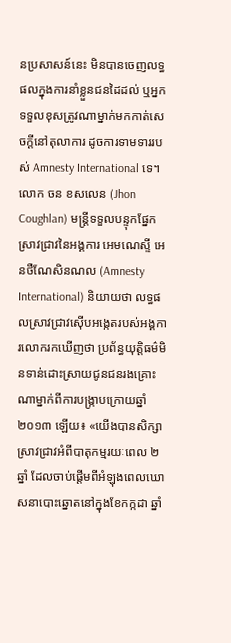នប្រសាសន៍នេះ មិនបានចេញលទ្ធផលក្នុងការនាំខ្លួនជនដៃដល់ ឬអ្នកទទួលខុសត្រូវណាម្នាក់មកកាត់សេចក្តីនៅតុលាការ ដូចការទាមទាររបស់ Amnesty International ទេ។
លោក ចន ខសលេន (Jhon Coughlan) មន្ត្រីទទួលបន្ទុកផ្នែកស្រាវជ្រាវនៃអង្គការ អេមណេស្ទី អេនថឺណែសិនណល (Amnesty International) និយាយថា លទ្ធផលស្រាវជ្រាវស៊ើបអង្កេតរបស់អង្គការលោករកឃើញថា ប្រព័ន្ធយុត្តិធម៌មិនទាន់ដោះស្រាយជូនជនរងគ្រោះណាម្នាក់ពីការបង្ក្រាបក្រោយឆ្នាំ២០១៣ ឡើយ៖ «យើងបានសិក្សាស្រាវជ្រាវអំពីបាតុកម្មរយៈពេល ២ឆ្នាំ ដែលចាប់ផ្តើមពីអំឡុងពេលឃោសនាបោះឆ្នោតនៅក្នុងខែកក្កដា ឆ្នាំ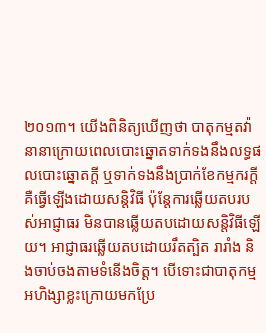២០១៣។ យើងពិនិត្យឃើញថា បាតុកម្មតវ៉ានានាក្រោយពេលបោះឆ្នោតទាក់ទងនឹងលទ្ធផលបោះឆ្នោតក្តី ឬទាក់ទងនឹងប្រាក់ខែកម្មករក្តី គឺធ្វើឡើងដោយសន្តិវិធី ប៉ុន្តែការឆ្លើយតបរបស់អាជ្ញាធរ មិនបានឆ្លើយតបដោយសន្តិវិធីឡើយ។ អាជ្ញាធរឆ្លើយតបដោយរឹតត្បិត រារាំង និងចាប់ចងតាមទំនើងចិត្ត។ បើទោះជាបាតុកម្មអហិង្សាខ្លះក្រោយមកប្រែ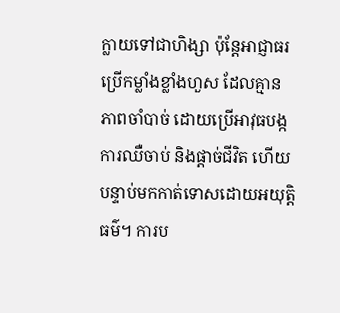ក្លាយទៅជាហិង្សា ប៉ុន្តែអាជ្ញាធរប្រើកម្លាំងខ្លាំងហួស ដែលគ្មានភាពចាំបាច់ ដោយប្រើអាវុធបង្កការឈឺចាប់ និងផ្តាច់ជីវិត ហើយបន្ទាប់មកកាត់ទោសដោយអយុត្តិធម៌។ ការប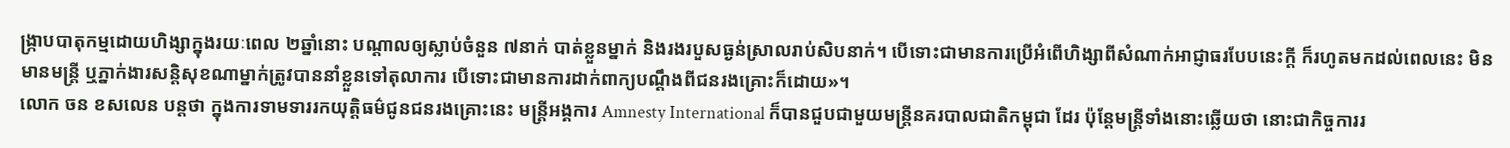ង្ក្រាបបាតុកម្មដោយហិង្សាក្នុងរយៈពេល ២ឆ្នាំនោះ បណ្ដាលឲ្យស្លាប់ចំនួន ៧នាក់ បាត់ខ្លួនម្នាក់ និងរងរបួសធ្ងន់ស្រាលរាប់សិបនាក់។ បើទោះជាមានការប្រើអំពើហិង្សាពីសំណាក់អាជ្ញាធរបែបនេះក្តី ក៏រហូតមកដល់ពេលនេះ មិនមានមន្ត្រី ឬភ្នាក់ងារសន្តិសុខណាម្នាក់ត្រូវបាននាំខ្លួនទៅតុលាការ បើទោះជាមានការដាក់ពាក្យបណ្ដឹងពីជនរងគ្រោះក៏ដោយ»។
លោក ចន ខសលេន បន្តថា ក្នុងការទាមទាររកយុត្តិធម៌ជូនជនរងគ្រោះនេះ មន្ត្រីអង្គការ Amnesty International ក៏បានជួបជាមួយមន្ត្រីនគរបាលជាតិកម្ពុជា ដែរ ប៉ុន្តែមន្ត្រីទាំងនោះឆ្លើយថា នោះជាកិច្ចការរ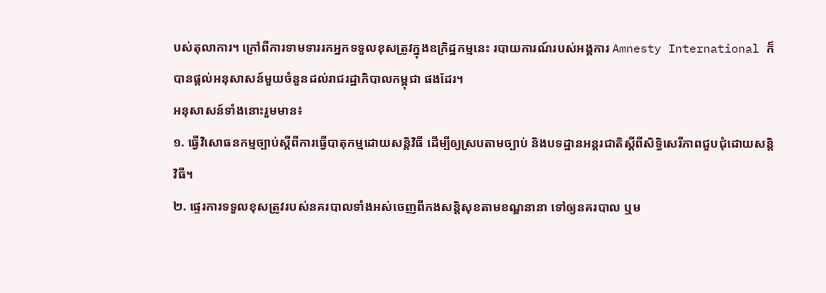បស់តុលាការ។ ក្រៅពីការទាមទាររកអ្នកទទួលខុសត្រូវក្នុងឧក្រិដ្ឋកម្មនេះ របាយការណ៍របស់អង្គការ Amnesty International ក៏បានផ្តល់អនុសាសន៍មួយចំនួនដល់រាជរដ្ឋាភិបាលកម្ពុជា ផងដែរ។
អនុសាសន៍ទាំងនោះរួមមាន៖
១. ធ្វើវិសោធនកម្មច្បាប់ស្ដីពីការធ្វើបាតុកម្មដោយសន្តិវិធី ដើម្បីឲ្យស្របតាមច្បាប់ និងបទដ្ឋានអន្តរជាតិស្ដីពីសិទ្ធិសេរីភាពជួបជុំដោយសន្តិវិធី។
២. ផ្ទេរការទទួលខុសត្រូវរបស់នគរបាលទាំងអស់ចេញពីកងសន្តិសុខតាមខណ្ឌនានា ទៅឲ្យនគរបាល ឬម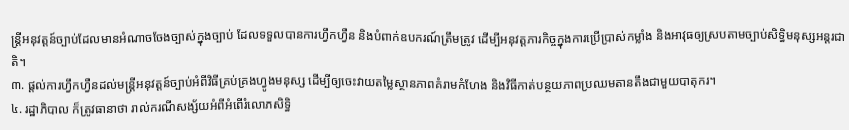ន្ត្រីអនុវត្តន៍ច្បាប់ដែលមានអំណាចចែងច្បាស់ក្នុងច្បាប់ ដែលទទួលបានការហ្វឹកហ្វឺន និងបំពាក់ឧបករណ៍ត្រឹមត្រូវ ដើម្បីអនុវត្តភារកិច្ចក្នុងការប្រើប្រាស់កម្លាំង និងអាវុធឲ្យស្របតាមច្បាប់សិទ្ធិមនុស្សអន្តរជាតិ។
៣. ផ្តល់ការហ្វឹកហ្វឺនដល់មន្ត្រីអនុវត្តន៍ច្បាប់អំពីវិធីគ្រប់គ្រងហ្វូងមនុស្ស ដើម្បីឲ្យចេះវាយតម្លៃស្ថានភាពគំរាមកំហែង និងវិធីកាត់បន្ថយភាពប្រឈមតានតឹងជាមួយបាតុករ។
៤. រដ្ឋាភិបាល ក៏ត្រូវធានាថា រាល់ករណីសង្ស័យអំពីអំពើរំលោភសិទ្ធិ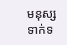មនុស្សទាក់ទ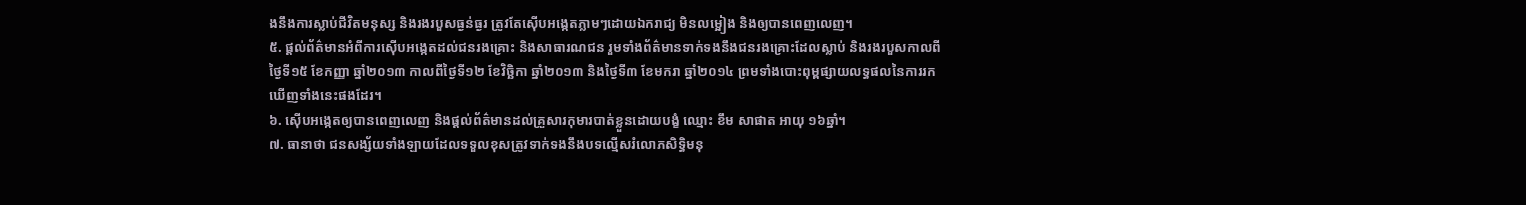ងនឹងការស្លាប់ជីវិតមនុស្ស និងរងរបួសធ្ងន់ធ្ងរ ត្រូវតែស៊ើបអង្កេតភ្លាមៗដោយឯករាជ្យ មិនលម្អៀង និងឲ្យបានពេញលេញ។
៥. ផ្តល់ព័ត៌មានអំពីការស៊ើបអង្កេតដល់ជនរងគ្រោះ និងសាធារណជន រួមទាំងព័ត៌មានទាក់ទងនឹងជនរងគ្រោះដែលស្លាប់ និងរងរបួសកាលពីថ្ងៃទី១៥ ខែកញ្ញា ឆ្នាំ២០១៣ កាលពីថ្ងៃទី១២ ខែវិច្ឆិកា ឆ្នាំ២០១៣ និងថ្ងៃទី៣ ខែមករា ឆ្នាំ២០១៤ ព្រមទាំងបោះពុម្ពផ្សាយលទ្ធផលនៃការរកឃើញទាំងនេះផងដែរ។
៦. ស៊ើបអង្កេតឲ្យបានពេញលេញ និងផ្តល់ព័ត៌មានដល់គ្រួសារកុមារបាត់ខ្លួនដោយបង្ខំ ឈ្មោះ ខឹម សាផាត អាយុ ១៦ឆ្នាំ។
៧. ធានាថា ជនសង្ស័យទាំងឡាយដែលទទួលខុសត្រូវទាក់ទងនឹងបទល្មើសរំលោភសិទ្ធិមនុ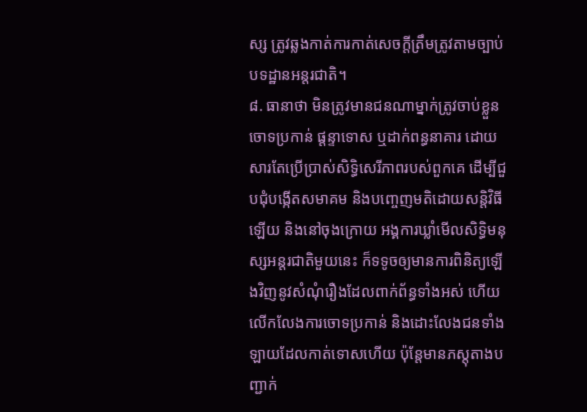ស្ស ត្រូវឆ្លងកាត់ការកាត់សេចក្តីត្រឹមត្រូវតាមច្បាប់បទដ្ឋានអន្តរជាតិ។
៨. ធានាថា មិនត្រូវមានជនណាម្នាក់ត្រូវចាប់ខ្លួន ចោទប្រកាន់ ផ្ដន្ទាទោស ឬដាក់ពន្ធនាគារ ដោយសារតែប្រើប្រាស់សិទ្ធិសេរីភាពរបស់ពួកគេ ដើម្បីជួបជុំបង្កើតសមាគម និងបញ្ចេញមតិដោយសន្តិវិធីឡើយ និងនៅចុងក្រោយ អង្គការឃ្លាំមើលសិទ្ធិមនុស្សអន្តរជាតិមួយនេះ ក៏ទទូចឲ្យមានការពិនិត្យឡើងវិញនូវសំណុំរឿងដែលពាក់ព័ន្ធទាំងអស់ ហើយលើកលែងការចោទប្រកាន់ និងដោះលែងជនទាំងឡាយដែលកាត់ទោសហើយ ប៉ុន្តែមានភស្តុតាងបញ្ជាក់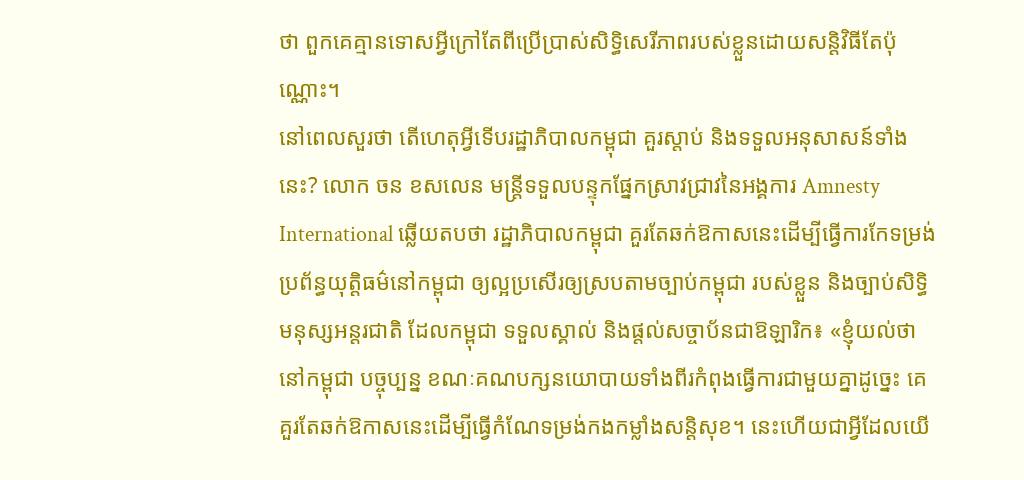ថា ពួកគេគ្មានទោសអ្វីក្រៅតែពីប្រើប្រាស់សិទ្ធិសេរីភាពរបស់ខ្លួនដោយសន្តិវិធីតែប៉ុណ្ណោះ។
នៅពេលសួរថា តើហេតុអ្វីទើបរដ្ឋាភិបាលកម្ពុជា គួរស្តាប់ និងទទួលអនុសាសន៍ទាំងនេះ? លោក ចន ខសលេន មន្ត្រីទទួលបន្ទុកផ្នែកស្រាវជ្រាវនៃអង្គការ Amnesty International ឆ្លើយតបថា រដ្ឋាភិបាលកម្ពុជា គួរតែឆក់ឱកាសនេះដើម្បីធ្វើការកែទម្រង់ប្រព័ន្ធយុត្តិធម៌នៅកម្ពុជា ឲ្យល្អប្រសើរឲ្យស្របតាមច្បាប់កម្ពុជា របស់ខ្លួន និងច្បាប់សិទ្ធិមនុស្សអន្តរជាតិ ដែលកម្ពុជា ទទួលស្គាល់ និងផ្តល់សច្ចាប័នជាឱឡារិក៖ «ខ្ញុំយល់ថា នៅកម្ពុជា បច្ចុប្បន្ន ខណៈគណបក្សនយោបាយទាំងពីរកំពុងធ្វើការជាមួយគ្នាដូច្នេះ គេគួរតែឆក់ឱកាសនេះដើម្បីធ្វើកំណែទម្រង់កងកម្លាំងសន្តិសុខ។ នេះហើយជាអ្វីដែលយើ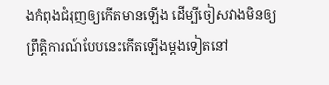ងកំពុងជំរុញឲ្យកើតមានឡើង ដើម្បីចៀសវាងមិនឲ្យព្រឹត្តិការណ៍បែបនេះកើតឡើងម្តងទៀតនៅ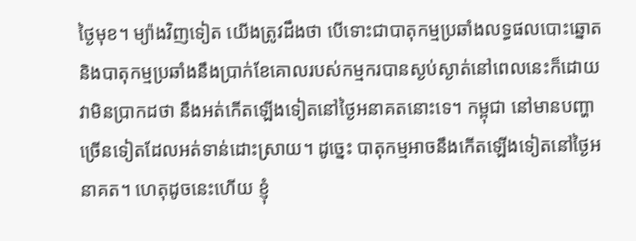ថ្ងៃមុខ។ ម្យ៉ាងវិញទៀត យើងត្រូវដឹងថា បើទោះជាបាតុកម្មប្រឆាំងលទ្ធផលបោះឆ្នោត និងបាតុកម្មប្រឆាំងនឹងប្រាក់ខែគោលរបស់កម្មករបានស្ងប់ស្ងាត់នៅពេលនេះក៏ដោយ វាមិនប្រាកដថា នឹងអត់កើតឡើងទៀតនៅថ្ងៃអនាគតនោះទេ។ កម្ពុជា នៅមានបញ្ហាច្រើនទៀតដែលអត់ទាន់ដោះស្រាយ។ ដូច្នេះ បាតុកម្មអាចនឹងកើតឡើងទៀតនៅថ្ងៃអនាគត។ ហេតុដូចនេះហើយ ខ្ញុំ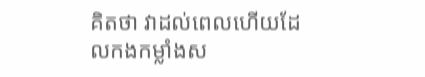គិតថា វាដល់ពេលហើយដែលកងកម្លាំងស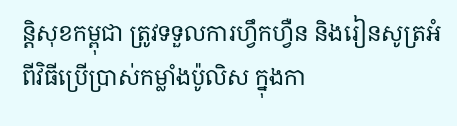ន្តិសុខកម្ពុជា ត្រូវទទួលការហ្វឹកហ្វឺន និងរៀនសូត្រអំពីវិធីប្រើប្រាស់កម្លាំងប៉ូលិស ក្នុងកា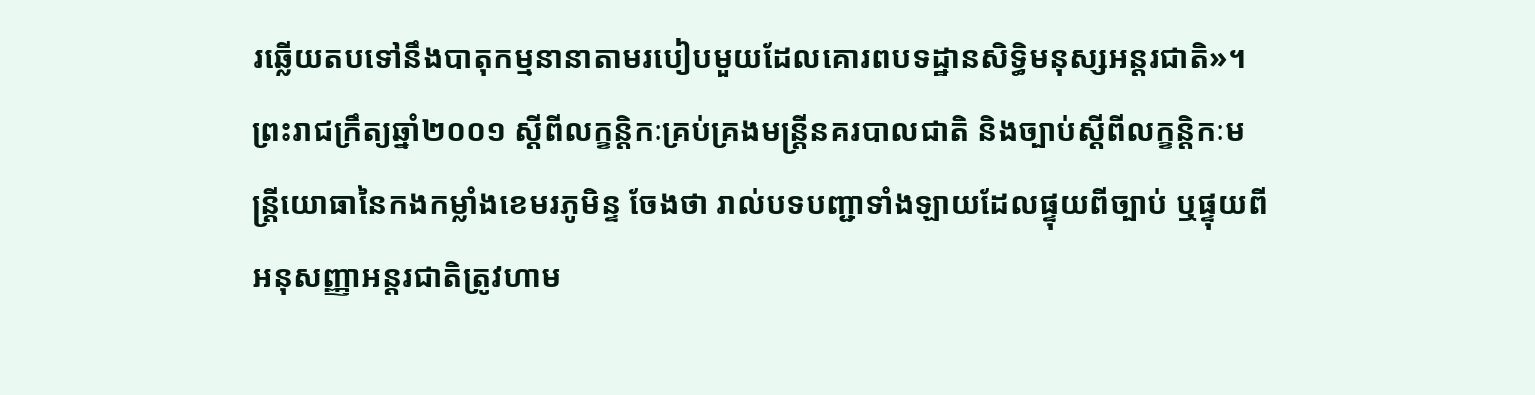រឆ្លើយតបទៅនឹងបាតុកម្មនានាតាមរបៀបមួយដែលគោរពបទដ្ឋានសិទ្ធិមនុស្សអន្តរជាតិ»។
ព្រះរាជក្រឹត្យឆ្នាំ២០០១ ស្ដីពីលក្ខន្តិកៈគ្រប់គ្រងមន្ត្រីនគរបាលជាតិ និងច្បាប់ស្ដីពីលក្ខន្តិកៈមន្ត្រីយោធានៃកងកម្លាំងខេមរភូមិន្ទ ចែងថា រាល់បទបញ្ជាទាំងឡាយដែលផ្ទុយពីច្បាប់ ឬផ្ទុយពីអនុសញ្ញាអន្តរជាតិត្រូវហាម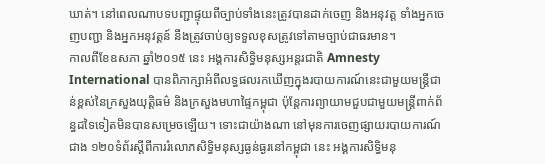ឃាត់។ នៅពេលណាបទបញ្ជាផ្ទុយពីច្បាប់ទាំងនេះត្រូវបានដាក់ចេញ និងអនុវត្ត ទាំងអ្នកចេញបញ្ជា និងអ្នកអនុវត្តន៍ នឹងត្រូវចាប់ឲ្យទទួលខុសត្រូវទៅតាមច្បាប់ជាធរមាន។
កាលពីខែឧសភា ឆ្នាំ២០១៥ នេះ អង្គការសិទ្ធិមនុស្សអន្តរជាតិ Amnesty International បានពិភាក្សាអំពីលទ្ធផលរកឃើញក្នុងរបាយការណ៍នេះជាមួយមន្ត្រីជាន់ខ្ពស់នៃក្រសួងយុត្តិធម៌ និងក្រសួងមហាផ្ទៃកម្ពុជា ប៉ុន្តែការព្យាយាមជួបជាមួយមន្ត្រីពាក់ព័ន្ធដទៃទៀតមិនបានសម្រេចឡើយ។ ទោះជាយ៉ាងណា នៅមុនការចេញផ្សាយរបាយការណ៍ជាង ១២០ទំព័រស្ដីពីការរំលោភសិទ្ធិមនុស្សធ្ងន់ធ្ងរនៅកម្ពុជា នេះ អង្គការសិទ្ធិមនុ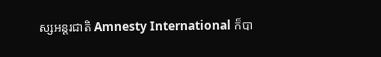ស្សអន្តរជាតិ Amnesty International ក៏បា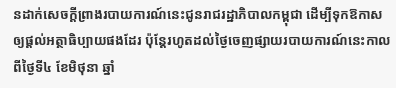នដាក់សេចក្តីព្រាងរបាយការណ៍នេះជូនរាជរដ្ឋាភិបាលកម្ពុជា ដើម្បីទុកឱកាសឲ្យផ្តល់អត្ថាធិប្បាយផងដែរ ប៉ុន្តែរហូតដល់ថ្ងៃចេញផ្សាយរបាយការណ៍នេះកាលពីថ្ងៃទី៤ ខែមិថុនា ឆ្នាំ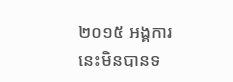២០១៥ អង្គការនេះមិនបានទ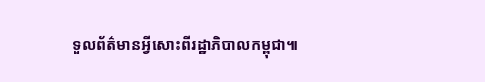ទួលព័ត៌មានអ្វីសោះពីរដ្ឋាភិបាលកម្ពុជា៕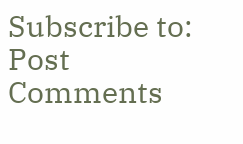Subscribe to:
Post Comments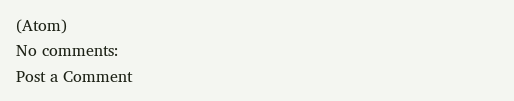(Atom)
No comments:
Post a Comment